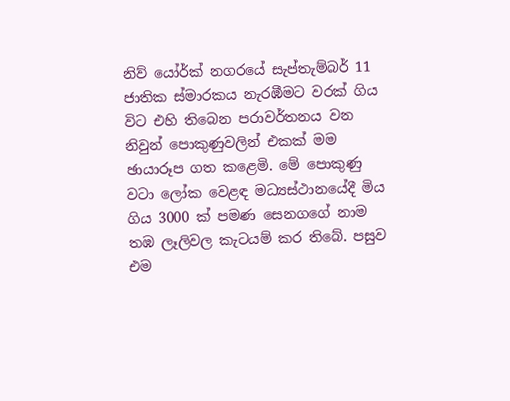නිව් යෝර්ක් නගරයේ සැප්තැම්බර් 11 ජාතික ස්මාරකය නැරඹීමට වරක් ගිය විට එහි තිබෙන පරාවර්තනය වන නිවුන් පොකුණුවලින් එකක් මම ඡායාරූප ගත කළෙමි. මේ පොකුණු වටා ලෝක වෙළඳ මධ්‍යස්ථානයේදී මිය ගිය 3000 ක් පමණ සෙනගගේ නාම තඹ ලෑලිවල කැටයම් කර තිබේ. පසුව එම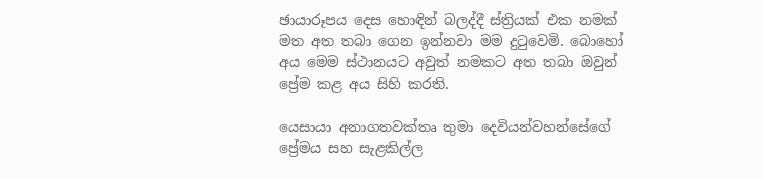ඡායාරූපය දෙස හොඳින් බලද්දී ස්ත්‍රියක් එක නමක් මත අත තබා ගෙන ඉන්නවා මම දුටුවෙමි. බොහෝ අය මෙම ස්ථානයට අවුත් නමකට අත තබා ඔවුන් ප්‍රේම කළ අය සිහි කරති.

යෙසායා අනාගතවක්තෘ තුමා දෙවියන්වහන්සේගේ ප්‍රේමය සහ සැළකිල්ල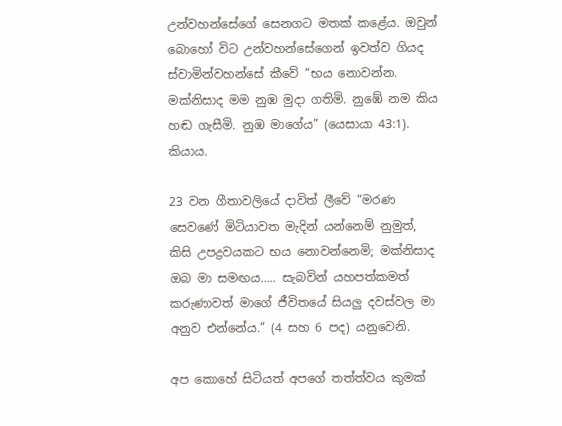උන්වහන්සේගේ සෙනගට මතක් කළේය. ඔවුන් බොහෝ විට උන්වහන්සේගෙන් ඉවත්ව ගියද ස්වාමින්වහන්සේ කීවේ “භය නොවන්න. මක්නිසාද මම නුඹ මුදා ගතිමි. නුඹේ නම කිය හඬ ගැසීමි. නුඹ මාගේය” (යෙසායා 43:1). කියාය.

23 වන ගීතාවලියේ දාවිත් ලීවේ “මරණ සෙවණේ මිටියාවත මැදින් යන්නෙම් නුමුත්, කිසි උපද්‍රවයකට භය නොවන්නෙමි; මක්නිසාද ඔබ මා සමඟය….. සැබවින් යහපත්කමත් කරුණාවත් මාගේ ජීවිතයේ සියලු දවස්වල මා අනුව එන්නේය.” (4 සහ 6 පද) යනුවෙනි.

අප කොහේ සිටියත් අපගේ තත්ත්වය කුමක්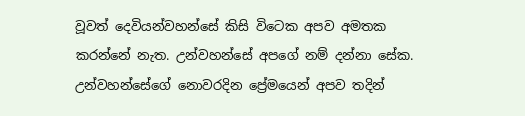වූවත් දෙවියන්වහන්සේ කිසි විටෙක අපව අමතක කරන්නේ නැත. උන්වහන්සේ අපගේ නම් දන්නා සේක. උන්වහන්සේගේ නොවරදින ප්‍රේමයෙන් අපව තදින්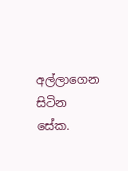අල්ලාගෙන සිටින සේක.